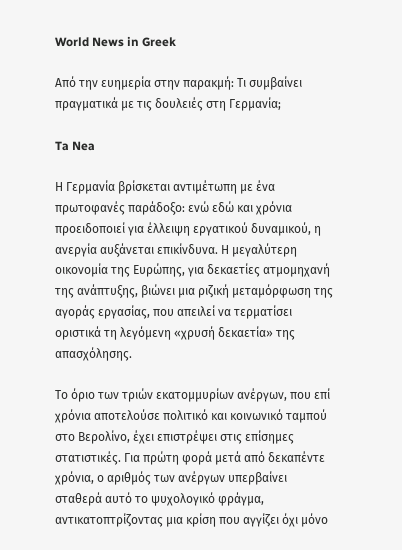World News in Greek

Από την ευημερία στην παρακμή: Τι συμβαίνει πραγματικά με τις δουλειές στη Γερμανία;

Ta Nea

Η Γερμανία βρίσκεται αντιμέτωπη με ένα πρωτοφανές παράδοξο: ενώ εδώ και χρόνια προειδοποιεί για έλλειψη εργατικού δυναμικού, η ανεργία αυξάνεται επικίνδυνα. Η μεγαλύτερη οικονομία της Ευρώπης, για δεκαετίες ατμομηχανή της ανάπτυξης, βιώνει μια ριζική μεταμόρφωση της αγοράς εργασίας, που απειλεί να τερματίσει οριστικά τη λεγόμενη «χρυσή δεκαετία» της απασχόλησης.

Το όριο των τριών εκατομμυρίων ανέργων, που επί χρόνια αποτελούσε πολιτικό και κοινωνικό ταμπού στο Βερολίνο, έχει επιστρέψει στις επίσημες στατιστικές. Για πρώτη φορά μετά από δεκαπέντε χρόνια, ο αριθμός των ανέργων υπερβαίνει σταθερά αυτό το ψυχολογικό φράγμα, αντικατοπτρίζοντας μια κρίση που αγγίζει όχι μόνο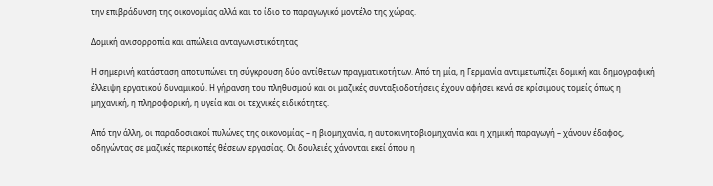την επιβράδυνση της οικονομίας αλλά και το ίδιο το παραγωγικό μοντέλο της χώρας.

Δομική ανισορροπία και απώλεια ανταγωνιστικότητας

Η σημερινή κατάσταση αποτυπώνει τη σύγκρουση δύο αντίθετων πραγματικοτήτων. Από τη μία, η Γερμανία αντιμετωπίζει δομική και δημογραφική έλλειψη εργατικού δυναμικού. Η γήρανση του πληθυσμού και οι μαζικές συνταξιοδοτήσεις έχουν αφήσει κενά σε κρίσιμους τομείς όπως η μηχανική, η πληροφορική, η υγεία και οι τεχνικές ειδικότητες.

Από την άλλη, οι παραδοσιακοί πυλώνες της οικονομίας – η βιομηχανία, η αυτοκινητοβιομηχανία και η χημική παραγωγή – χάνουν έδαφος, οδηγώντας σε μαζικές περικοπές θέσεων εργασίας. Οι δουλειές χάνονται εκεί όπου η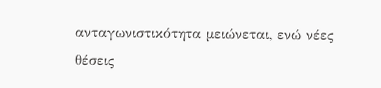ανταγωνιστικότητα μειώνεται, ενώ νέες θέσεις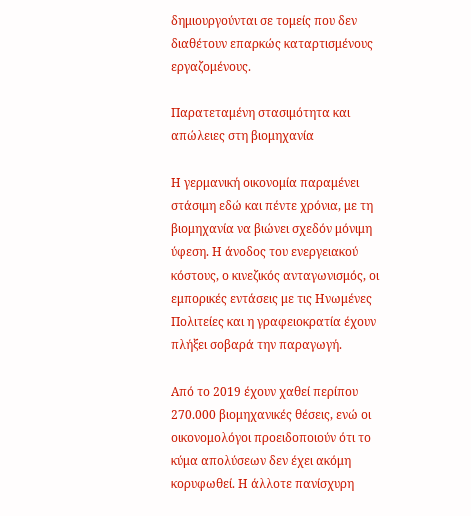δημιουργούνται σε τομείς που δεν διαθέτουν επαρκώς καταρτισμένους εργαζομένους.

Παρατεταμένη στασιμότητα και απώλειες στη βιομηχανία

Η γερμανική οικονομία παραμένει στάσιμη εδώ και πέντε χρόνια, με τη βιομηχανία να βιώνει σχεδόν μόνιμη ύφεση. Η άνοδος του ενεργειακού κόστους, ο κινεζικός ανταγωνισμός, οι εμπορικές εντάσεις με τις Ηνωμένες Πολιτείες και η γραφειοκρατία έχουν πλήξει σοβαρά την παραγωγή.

Από το 2019 έχουν χαθεί περίπου 270.000 βιομηχανικές θέσεις, ενώ οι οικονομολόγοι προειδοποιούν ότι το κύμα απολύσεων δεν έχει ακόμη κορυφωθεί. Η άλλοτε πανίσχυρη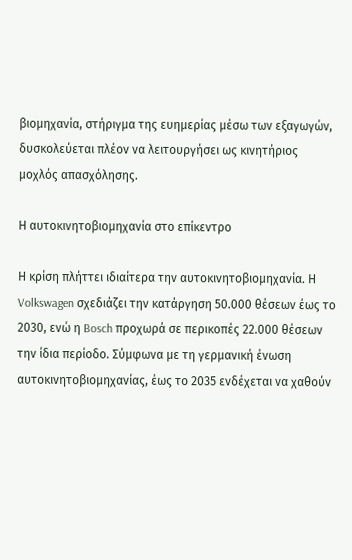βιομηχανία, στήριγμα της ευημερίας μέσω των εξαγωγών, δυσκολεύεται πλέον να λειτουργήσει ως κινητήριος μοχλός απασχόλησης.

Η αυτοκινητοβιομηχανία στο επίκεντρο

Η κρίση πλήττει ιδιαίτερα την αυτοκινητοβιομηχανία. Η Volkswagen σχεδιάζει την κατάργηση 50.000 θέσεων έως το 2030, ενώ η Bosch προχωρά σε περικοπές 22.000 θέσεων την ίδια περίοδο. Σύμφωνα με τη γερμανική ένωση αυτοκινητοβιομηχανίας, έως το 2035 ενδέχεται να χαθούν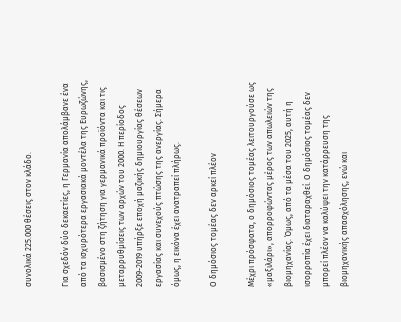συνολικά 225.000 θέσεις στον κλάδο.

Για σχεδόν δύο δεκαετίες, η Γερμανία απολάμβανε ένα από τα ισχυρότερα εργασιακά μοντέλα της Ευρωζώνης, βασισμένο στη ζήτηση για γερμανικά προϊόντα και τις μεταρρυθμίσεις των αρχών του 2000. Η περίοδος 2009-2019 υπήρξε εποχή μαζικής δημιουργίας θέσεων εργασίας και συνεχούς πτώσης της ανεργίας. Σήμερα όμως, η εικόνα έχει ανατραπεί πλήρως.

Ο δημόσιος τομέας δεν αρκεί πλέον

Μέχρι πρόσφατα, ο δημόσιος τομέας λειτουργούσε ως «μαξιλάρι», απορροφώντας μέρος των απωλειών της βιομηχανίας. Όμως, από τα μέσα του 2025, αυτή η ισορροπία έχει διαταραχθεί. Ο δημόσιος τομέας δεν μπορεί πλέον να καλύψει την κατάρρευση της βιομηχανικής απασχόλησης, ενώ και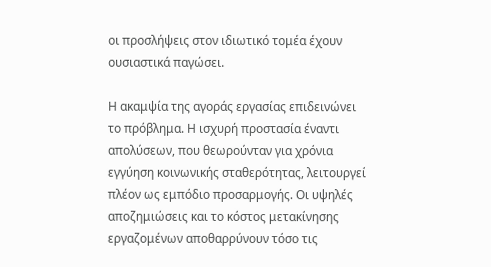οι προσλήψεις στον ιδιωτικό τομέα έχουν ουσιαστικά παγώσει.

Η ακαμψία της αγοράς εργασίας επιδεινώνει το πρόβλημα. Η ισχυρή προστασία έναντι απολύσεων, που θεωρούνταν για χρόνια εγγύηση κοινωνικής σταθερότητας, λειτουργεί πλέον ως εμπόδιο προσαρμογής. Οι υψηλές αποζημιώσεις και το κόστος μετακίνησης εργαζομένων αποθαρρύνουν τόσο τις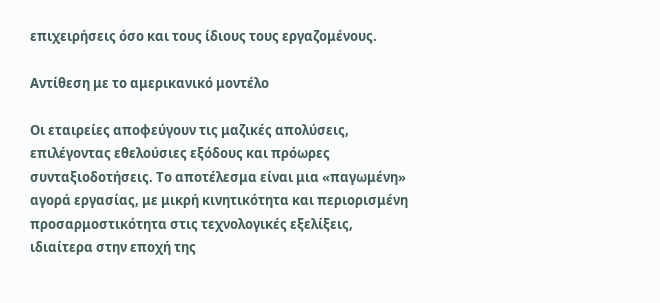επιχειρήσεις όσο και τους ίδιους τους εργαζομένους.

Αντίθεση με το αμερικανικό μοντέλο

Οι εταιρείες αποφεύγουν τις μαζικές απολύσεις, επιλέγοντας εθελούσιες εξόδους και πρόωρες συνταξιοδοτήσεις. Το αποτέλεσμα είναι μια «παγωμένη» αγορά εργασίας, με μικρή κινητικότητα και περιορισμένη προσαρμοστικότητα στις τεχνολογικές εξελίξεις, ιδιαίτερα στην εποχή της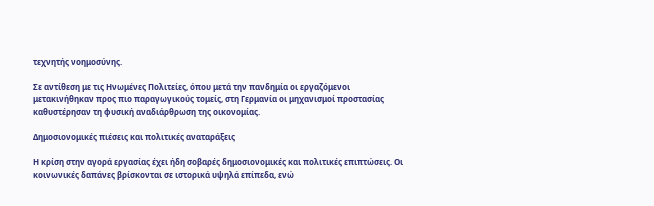τεχνητής νοημοσύνης.

Σε αντίθεση με τις Ηνωμένες Πολιτείες, όπου μετά την πανδημία οι εργαζόμενοι μετακινήθηκαν προς πιο παραγωγικούς τομείς, στη Γερμανία οι μηχανισμοί προστασίας καθυστέρησαν τη φυσική αναδιάρθρωση της οικονομίας.

Δημοσιονομικές πιέσεις και πολιτικές αναταράξεις

Η κρίση στην αγορά εργασίας έχει ήδη σοβαρές δημοσιονομικές και πολιτικές επιπτώσεις. Οι κοινωνικές δαπάνες βρίσκονται σε ιστορικά υψηλά επίπεδα, ενώ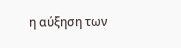η αύξηση των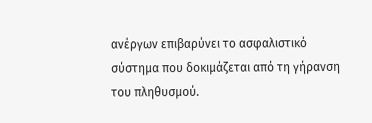ανέργων επιβαρύνει το ασφαλιστικό σύστημα που δοκιμάζεται από τη γήρανση του πληθυσμού.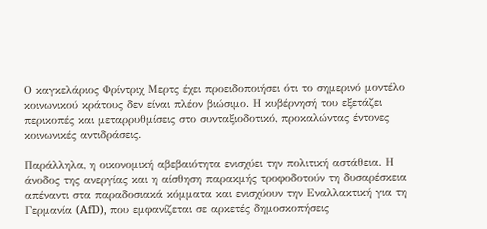Ο καγκελάριος Φρίντριχ Μερτς έχει προειδοποιήσει ότι το σημερινό μοντέλο κοινωνικού κράτους δεν είναι πλέον βιώσιμο. Η κυβέρνησή του εξετάζει περικοπές και μεταρρυθμίσεις στο συνταξιοδοτικό, προκαλώντας έντονες κοινωνικές αντιδράσεις.

Παράλληλα, η οικονομική αβεβαιότητα ενισχύει την πολιτική αστάθεια. Η άνοδος της ανεργίας και η αίσθηση παρακμής τροφοδοτούν τη δυσαρέσκεια απέναντι στα παραδοσιακά κόμματα και ενισχύουν την Εναλλακτική για τη Γερμανία (AfD), που εμφανίζεται σε αρκετές δημοσκοπήσεις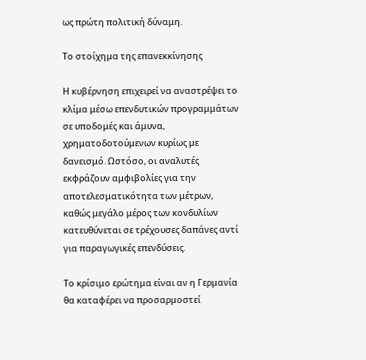ως πρώτη πολιτική δύναμη.

Το στοίχημα της επανεκκίνησης

Η κυβέρνηση επιχειρεί να αναστρέψει το κλίμα μέσω επενδυτικών προγραμμάτων σε υποδομές και άμυνα, χρηματοδοτούμενων κυρίως με δανεισμό. Ωστόσο, οι αναλυτές εκφράζουν αμφιβολίες για την αποτελεσματικότητα των μέτρων, καθώς μεγάλο μέρος των κονδυλίων κατευθύνεται σε τρέχουσες δαπάνες αντί για παραγωγικές επενδύσεις.

Το κρίσιμο ερώτημα είναι αν η Γερμανία θα καταφέρει να προσαρμοστεί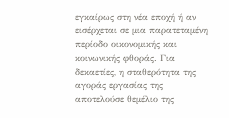εγκαίρως στη νέα εποχή ή αν εισέρχεται σε μια παρατεταμένη περίοδο οικονομικής και κοινωνικής φθοράς. Για δεκαετίες, η σταθερότητα της αγοράς εργασίας της αποτελούσε θεμέλιο της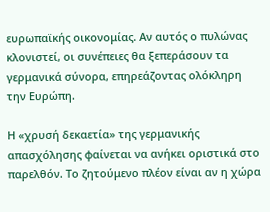ευρωπαϊκής οικονομίας. Αν αυτός ο πυλώνας κλονιστεί, οι συνέπειες θα ξεπεράσουν τα γερμανικά σύνορα, επηρεάζοντας ολόκληρη την Ευρώπη.

Η «χρυσή δεκαετία» της γερμανικής απασχόλησης φαίνεται να ανήκει οριστικά στο παρελθόν. Το ζητούμενο πλέον είναι αν η χώρα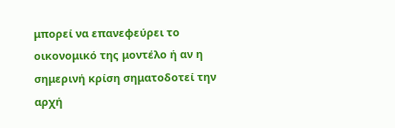μπορεί να επανεφεύρει το οικονομικό της μοντέλο ή αν η σημερινή κρίση σηματοδοτεί την αρχή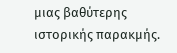μιας βαθύτερης ιστορικής παρακμής.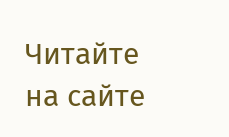Читайте на сайте